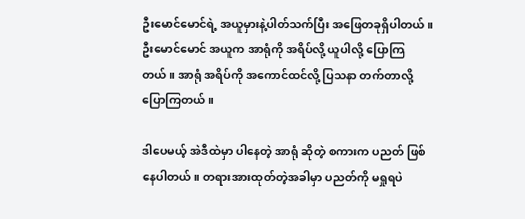ဦးမောင်မောင်ရဲ့ အယူမှားနဲ့ပါတ်သက်ပြီး အဖြေတခုရှိပါတယ်။ ဦးမောင်မောင် အယူက အာရုံကို အရိပ်လို့ ယူပါလို့ ပြောကြတယ်။ အာရုံ အရိပ်ကို အကောင်ထင်လို့ ပြသနာ တက်တာလို့ ပြောကြတယ်။

ဒါပေမယ့် အဲဒီထဲမှာ ပါနေတဲ့ အာရုံ ဆိုတဲ့ စကားက ပညတ် ဖြစ်နေပါတယ်။ တရားအားထုတ်တဲ့အခါမှာ ပညတ်ကို မရှုရပဲ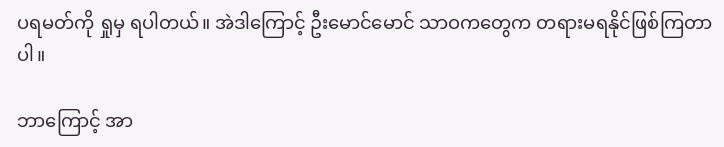ပရမတ်ကို ရှုမှ ရပါတယ်။ အဲဒါကြောင့် ဦးမောင်မောင် သာဝကတွေက တရားမရနိုင်ဖြစ်ကြတာပါ။

ဘာကြောင့် အာ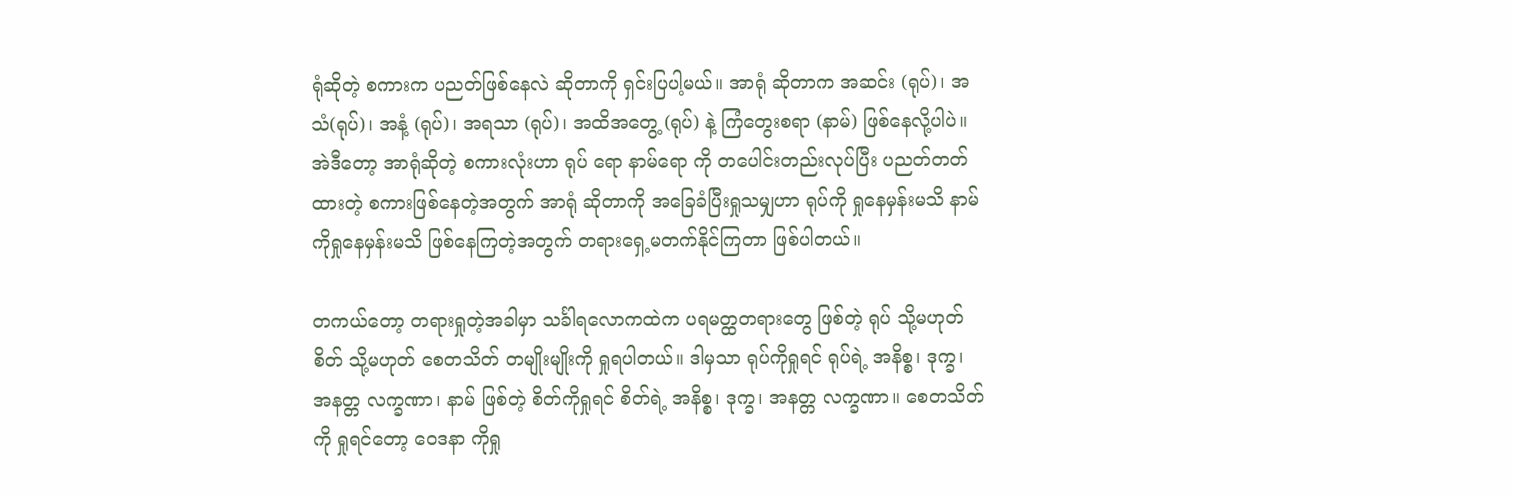ရုံဆိုတဲ့ စကားက ပညတ်ဖြစ်နေလဲ ဆိုတာကို ရှင်းပြပါ့မယ်။ အာရုံ ဆိုတာက အဆင်း (ရုပ်)၊ အသံ(ရုပ်)၊ အနံ့ (ရုပ်)၊ အရသာ (ရုပ်)၊ အထိအတွေ့ (ရုပ်) နဲ့ ကြံတွေးစရာ (နာမ်) ဖြစ်နေလို့ပါပဲ။ အဲဒီတော့ အာရုံဆိုတဲ့ စကားလုံးဟာ ရုပ် ရော နာမ်ရော ကို တပေါင်းတည်းလုပ်ပြီး ပညတ်တတ်ထားတဲ့ စကားဖြစ်နေတဲ့အတွက် အာရုံ ဆိုတာကို အခြေခံပြီးရှုသမျှဟာ ရုပ်ကို ရှုနေမှန်းမသိ နာမ်ကိုရှုနေမှန်းမသိ ဖြစ်နေကြတဲ့အတွက် တရားရှေ့မတက်နိုင်ကြတာ ဖြစ်ပါတယ်။

တကယ်တော့ တရားရှုတဲ့အခါမှာ သင်္ခါရလောကထဲက ပရမတ္ထတရားတွေ ဖြစ်တဲ့ ရုပ် သို့မဟုတ် စိတ် သို့မဟုတ် စေတသိတ် တမျိုးမျိုးကို ရှုရပါတယ်။ ဒါမှသာ ရုပ်ကိုရှုရင် ရုပ်ရဲ့ အနိစ္စ၊ ဒုက္ခ၊ အနတ္တ လက္ခဏာ၊ နာမ် ဖြစ်တဲ့ စိတ်ကိုရှုရင် စိတ်ရဲ့ အနိစ္စ၊ ဒုက္ခ၊ အနတ္တ လက္ခဏာ။ စေတသိတ်ကို ရှုရင်တော့ ဝေဒနာ ကိုရှု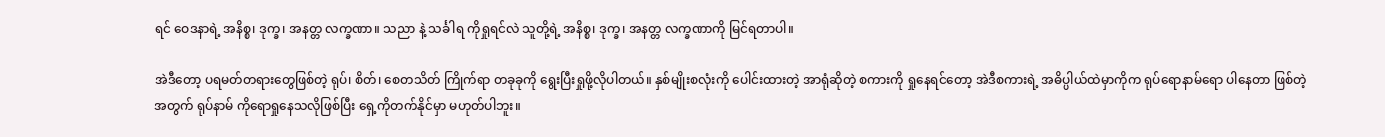ရင် ဝေဒနာရဲ့ အနိစ္စ၊ ဒုက္ခ၊ အနတ္တ လက္ခဏာ။ သညာ နဲ့ သင်္ခါရ ကိုရှုရင်လဲ သူတို့ရဲ့ အနိစ္စ၊ ဒုက္ခ၊ အနတ္တ လက္ခဏာကို မြင်ရတာပါ။

အဲဒီတော့ ပရမတ်တရားတွေဖြစ်တဲ့ ရုပ်၊ စိတ်၊ စေတသိတ် ကြိုက်ရာ တခုခုကို ရွေးပြီးရှုဖို့လိုပါတယ်။ နှစ်မျိုးစလုံးကို ပေါင်းထားတဲ့ အာရုံဆိုတဲ့ စကားကို ရှုနေရင်တော့ အဲဒီစကားရဲ့ အဓိပ္ပါယ်ထဲမှာကိုက ရုပ်ရောနာမ်ရော ပါနေတာ ဖြစ်တဲ့အတွက် ရုပ်နာမ် ကိုရောရှုနေသလိုဖြစ်ပြီး ရှေ့ကိုတက်နိုင်မှာ မဟုတ်ပါဘူး။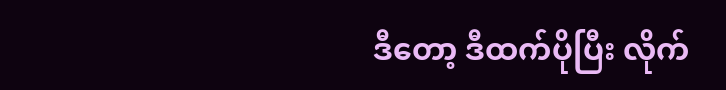ဒီတော့ ဒီထက်ပိုပြီး လိုက်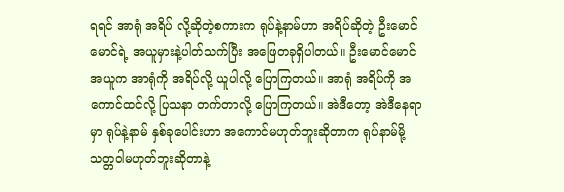ရရင် အာရုံ အရိပ် လို့ဆိုတဲ့စကားက ရုပ်နဲ့နာမ်ဟာ အရိပ်ဆိုတဲ့ ဦးမောင်မောင်ရဲ့ အယူမှားနဲ့ပါတ်သက်ပြီး အဖြေတခုရှိပါတယ်။ ဦးမောင်မောင် အယူက အာရုံကို အရိပ်လို့ ယူပါလို့ ပြောကြတယ်။ အာရုံ အရိပ်ကို အကောင်ထင်လို့ ပြသနာ တက်တာလို့ ပြောကြတယ်။ အဲဒီတော့ အဲဒီနေရာမှာ ရုပ်နဲ့နာမ် နှစ်ခုပေါင်းဟာ အကောင်မဟုတ်ဘူးဆိုတာက ရုပ်နာမ်မို့ သတ္တဝါမဟုတ်ဘူးဆိုတာနဲ့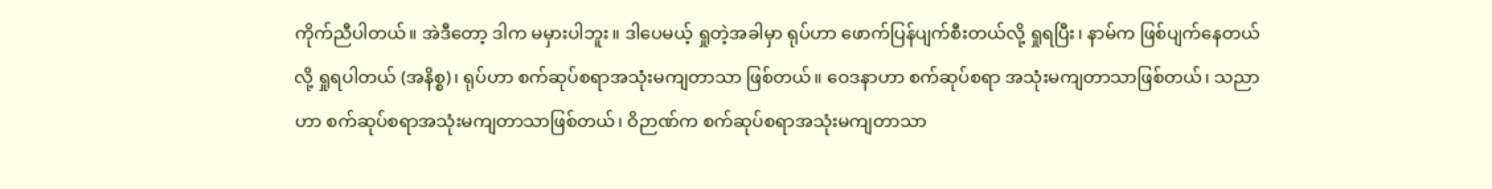ကိုက်ညီပါတယ်။ အဲဒီတော့ ဒါက မမှားပါဘူး။ ဒါပေမယ့် ရှုတဲ့အခါမှာ ရုပ်ဟာ ဖောက်ပြန်ပျက်စီးတယ်လို့ ရှုရပြီး၊ နာမ်က ဖြစ်ပျက်နေတယ်လို့ ရှုရပါတယ် (အနိစ္စ)၊ ရုပ်ဟာ စက်ဆုပ်စရာအသုံးမကျတာသာ ဖြစ်တယ်။ ဝေဒနာဟာ စက်ဆုပ်စရာ အသုံးမကျတာသာဖြစ်တယ်၊ သညာဟာ စက်ဆုပ်စရာအသုံးမကျတာသာဖြစ်တယ်၊ ဝိဉာဏ်က စက်ဆုပ်စရာအသုံးမကျတာသာ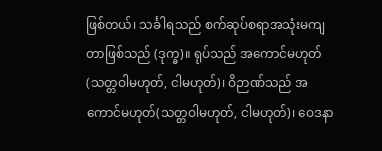ဖြစ်တယ်၊ သင်္ခါရသည် စက်ဆုပ်စရာအသုံးမကျတာဖြစ်သည် (ဒုက္ခ)။ ရုပ်သည် အကောင်မဟုတ် (သတ္တဝါမဟုတ်, ငါမဟုတ်)၊ ဝိဉာဏ်သည် အကောင်မဟုတ်(သတ္တဝါမဟုတ်, ငါမဟုတ်)၊ ဝေဒနာ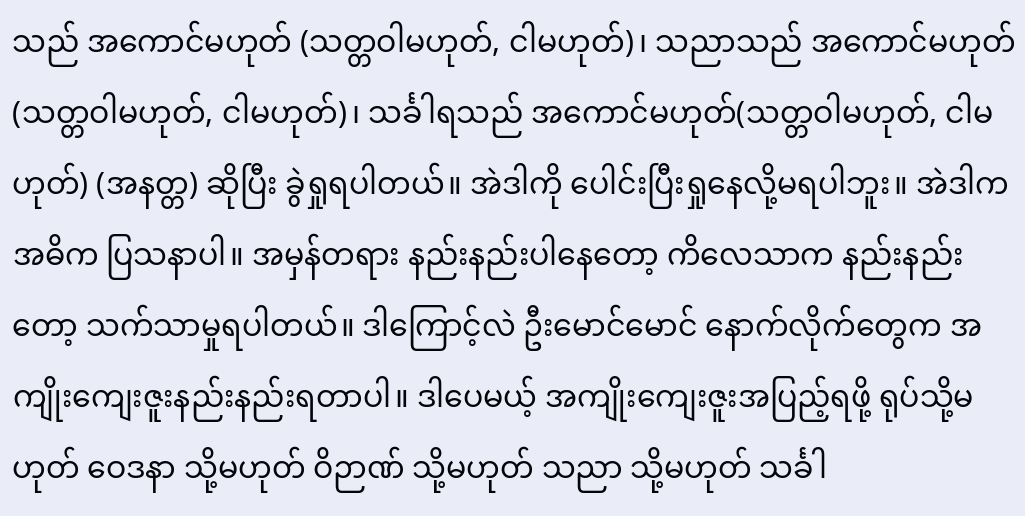သည် အကောင်မဟုတ် (သတ္တဝါမဟုတ်, ငါမဟုတ်)၊ သညာသည် အကောင်မဟုတ် (သတ္တဝါမဟုတ်, ငါမဟုတ်)၊ သင်္ခါရသည် အကောင်မဟုတ်(သတ္တဝါမဟုတ်, ငါမဟုတ်) (အနတ္တ) ဆိုပြီး ခွဲရှုရပါတယ်။ အဲဒါကို ပေါင်းပြီးရှုနေလို့မရပါဘူး။ အဲဒါက အဓိက ပြသနာပါ။ အမှန်တရား နည်းနည်းပါနေတော့ ကိလေသာက နည်းနည်းတော့ သက်သာမှုရပါတယ်။ ဒါကြောင့်လဲ ဦးမောင်မောင် နောက်လိုက်တွေက အကျိုးကျေးဇူးနည်းနည်းရတာပါ။ ဒါပေမယ့် အကျိုးကျေးဇူးအပြည့်ရဖို့ ရုပ်သို့မဟုတ် ဝေဒနာ သို့မဟုတ် ဝိဉာဏ် သို့မဟုတ် သညာ သို့မဟုတ် သင်္ခါ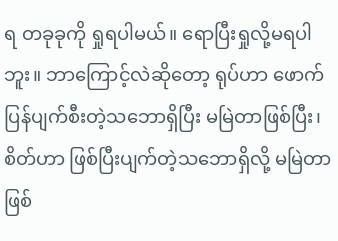ရ တခုခုကို ရှုရပါမယ်။ ရောပြီးရှုလို့မရပါဘူး။ ဘာကြောင့်လဲဆိုတော့ ရုပ်ဟာ ဖောက်ပြန်ပျက်စီးတဲ့သဘောရှိပြီး မမြဲတာဖြစ်ပြီး၊ စိတ်ဟာ ဖြစ်ပြီးပျက်တဲ့သဘောရှိလို့ မမြဲတာ ဖြစ်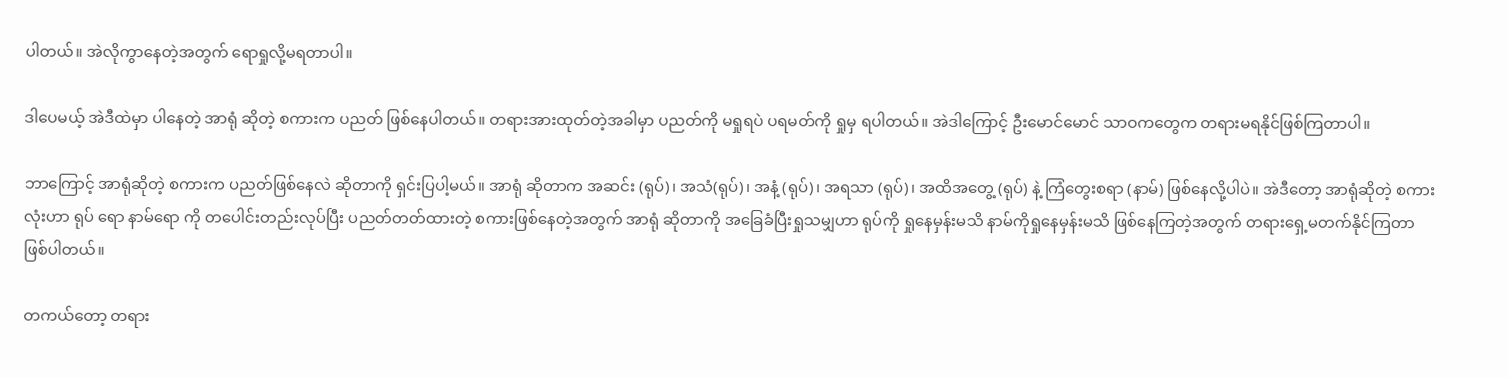ပါတယ်။ အဲလိုကွာနေတဲ့အတွက် ရောရှုလို့မရတာပါ။

ဒါပေမယ့် အဲဒီထဲမှာ ပါနေတဲ့ အာရုံ ဆိုတဲ့ စကားက ပညတ် ဖြစ်နေပါတယ်။ တရားအားထုတ်တဲ့အခါမှာ ပညတ်ကို မရှုရပဲ ပရမတ်ကို ရှုမှ ရပါတယ်။ အဲဒါကြောင့် ဦးမောင်မောင် သာဝကတွေက တရားမရနိုင်ဖြစ်ကြတာပါ။

ဘာကြောင့် အာရုံဆိုတဲ့ စကားက ပညတ်ဖြစ်နေလဲ ဆိုတာကို ရှင်းပြပါ့မယ်။ အာရုံ ဆိုတာက အဆင်း (ရုပ်)၊ အသံ(ရုပ်)၊ အနံ့ (ရုပ်)၊ အရသာ (ရုပ်)၊ အထိအတွေ့ (ရုပ်) နဲ့ ကြံတွေးစရာ (နာမ်) ဖြစ်နေလို့ပါပဲ။ အဲဒီတော့ အာရုံဆိုတဲ့ စကားလုံးဟာ ရုပ် ရော နာမ်ရော ကို တပေါင်းတည်းလုပ်ပြီး ပညတ်တတ်ထားတဲ့ စကားဖြစ်နေတဲ့အတွက် အာရုံ ဆိုတာကို အခြေခံပြီးရှုသမျှဟာ ရုပ်ကို ရှုနေမှန်းမသိ နာမ်ကိုရှုနေမှန်းမသိ ဖြစ်နေကြတဲ့အတွက် တရားရှေ့မတက်နိုင်ကြတာ ဖြစ်ပါတယ်။

တကယ်တော့ တရား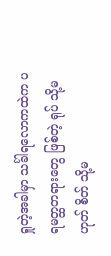ရှုတဲ့အခါမှာ သင်္ခါရလောကထဲက ပရမတ္ထတရားတွေ ဖြစ်တဲ့ ရုပ် သို့မဟုတ် စိတ် သို့မ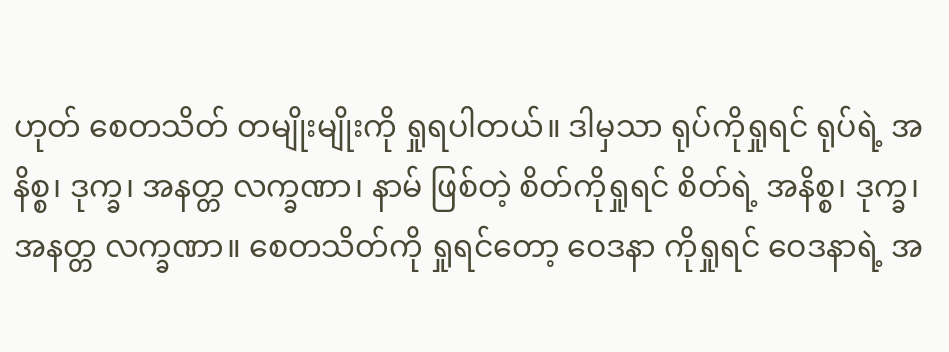ဟုတ် စေတသိတ် တမျိုးမျိုးကို ရှုရပါတယ်။ ဒါမှသာ ရုပ်ကိုရှုရင် ရုပ်ရဲ့ အနိစ္စ၊ ဒုက္ခ၊ အနတ္တ လက္ခဏာ၊ နာမ် ဖြစ်တဲ့ စိတ်ကိုရှုရင် စိတ်ရဲ့ အနိစ္စ၊ ဒုက္ခ၊ အနတ္တ လက္ခဏာ။ စေတသိတ်ကို ရှုရင်တော့ ဝေဒနာ ကိုရှုရင် ဝေဒနာရဲ့ အ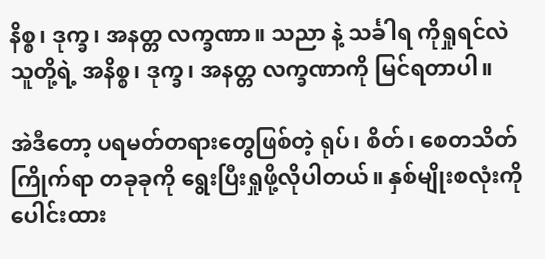နိစ္စ၊ ဒုက္ခ၊ အနတ္တ လက္ခဏာ။ သညာ နဲ့ သင်္ခါရ ကိုရှုရင်လဲ သူတို့ရဲ့ အနိစ္စ၊ ဒုက္ခ၊ အနတ္တ လက္ခဏာကို မြင်ရတာပါ။

အဲဒီတော့ ပရမတ်တရားတွေဖြစ်တဲ့ ရုပ်၊ စိတ်၊ စေတသိတ် ကြိုက်ရာ တခုခုကို ရွေးပြီးရှုဖို့လိုပါတယ်။ နှစ်မျိုးစလုံးကို ပေါင်းထား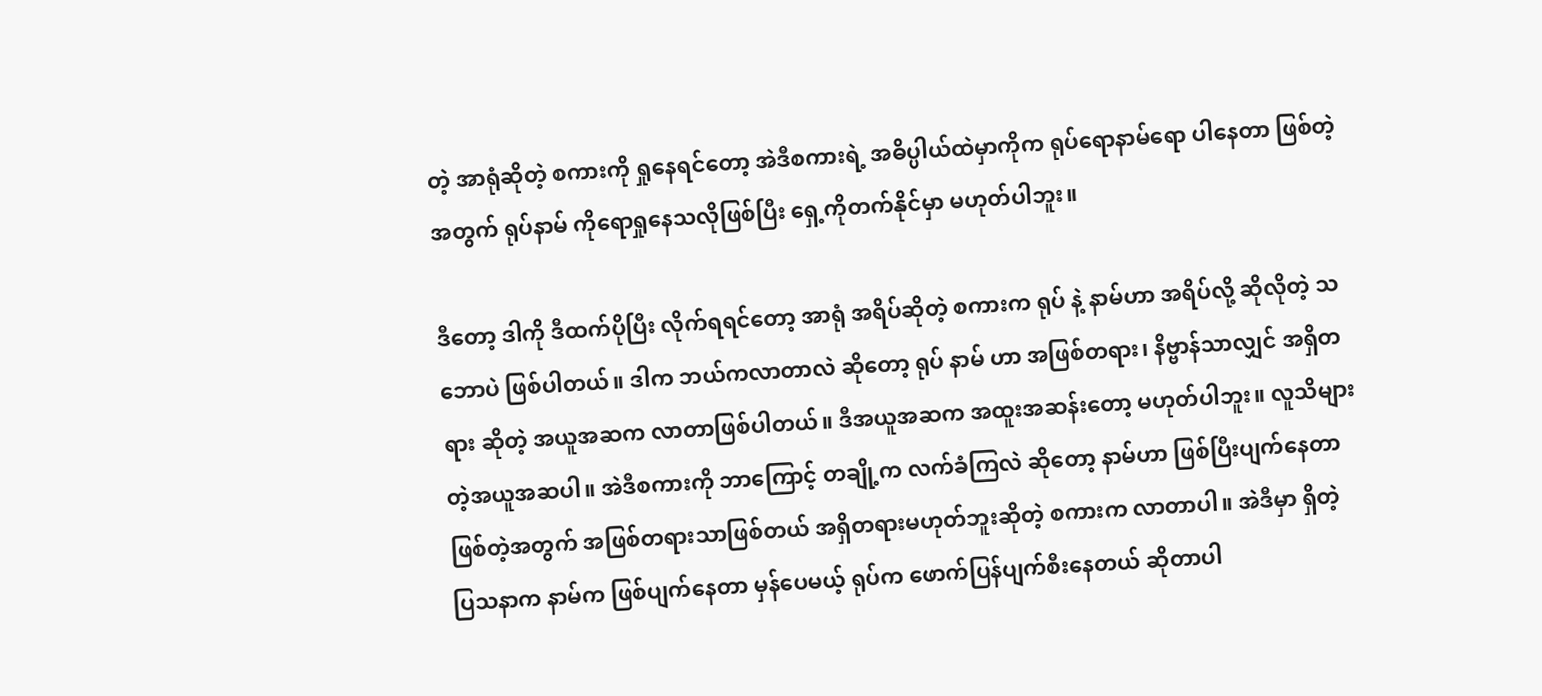တဲ့ အာရုံဆိုတဲ့ စကားကို ရှုနေရင်တော့ အဲဒီစကားရဲ့ အဓိပ္ပါယ်ထဲမှာကိုက ရုပ်ရောနာမ်ရော ပါနေတာ ဖြစ်တဲ့အတွက် ရုပ်နာမ် ကိုရောရှုနေသလိုဖြစ်ပြီး ရှေ့ကိုတက်နိုင်မှာ မဟုတ်ပါဘူး။

ဒီတော့ ဒါကို ဒီထက်ပိုပြီး လိုက်ရရင်တော့ အာရုံ အရိပ်ဆိုတဲ့ စကားက ရုပ် နဲ့ နာမ်ဟာ အရိပ်လို့ ဆိုလိုတဲ့ သဘောပဲ ဖြစ်ပါတယ်။ ဒါက ဘယ်ကလာတာလဲ ဆိုတော့ ရုပ် နာမ် ဟာ အဖြစ်တရား၊ နိဗ္ဗာန်သာလျှင် အရှိတရား ဆိုတဲ့ အယူအဆက လာတာဖြစ်ပါတယ်။ ဒီအယူအဆက အထူးအဆန်းတော့ မဟုတ်ပါဘူး။ လူသိများတဲ့အယူအဆပါ။ အဲဒီစကားကို ဘာကြောင့် တချို့က လက်ခံကြလဲ ဆိုတော့ နာမ်ဟာ ဖြစ်ပြီးပျက်နေတာ ဖြစ်တဲ့အတွက် အဖြစ်တရားသာဖြစ်တယ် အရှိတရားမဟုတ်ဘူးဆိုတဲ့ စကားက လာတာပါ။ အဲဒီမှာ ရှိတဲ့ ပြသနာက နာမ်က ဖြစ်ပျက်နေတာ မှန်ပေမယ့် ရုပ်က ဖောက်ပြန်ပျက်စီးနေတယ် ဆိုတာပါ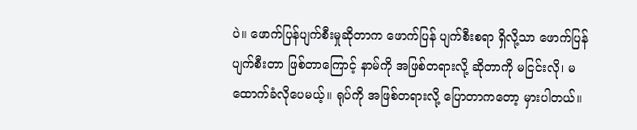ပဲ။ ဖောက်ပြန်ပျက်စီးမှုဆိုတာက ဖောက်ပြန် ပျက်စီးစရာ ရှိလို့သာ ဖောက်ပြန်ပျက်စီးတာ ဖြစ်တာကြောင့် နာမ်ကို အဖြစ်တရားလို့ ဆိုတာကို မငြင်းလို၊ မထောက်ခံလိုပေမယ့်။ ရုပ်ကို အဖြစ်တရားလို့ ပြောတာကတော့ မှားပါတယ်။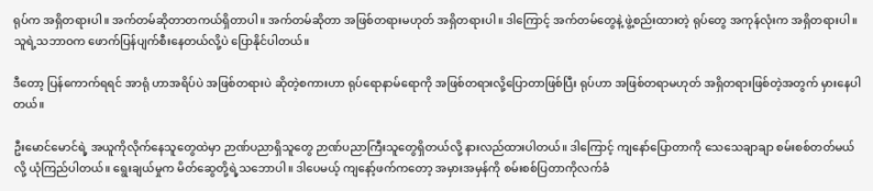ရုပ်က အရှိတရားပါ။ အက်တမ်ဆိုတာတကယ်ရှိတာပါ။ အက်တမ်ဆိုတာ အဖြစ်တရားမဟုတ် အရှိတရားပါ။ ဒါကြောင့် အက်တမ်တွေနဲ့ ဖွဲ့စည်းထားတဲ့ ရုပ်တွေ အကုန်လုံးက အရှိတရားပါ။ သူရဲ့သဘာဝက ဖောက်ပြန်ပျက်စီးနေတယ်လို့ပဲ ပြောနိုင်ပါတယ်။

ဒီတော့ ပြန်ကောက်ရရင် အာရုံ ဟာအရိပ်ပဲ အဖြစ်တရားပဲ ဆိုတဲ့စကားဟာ ရုပ်ရောနာမ်ရောကို အဖြစ်တရားလို့ပြောတာဖြစ်ပြီး ရုပ်ဟာ အဖြစ်တရာမဟုတ် အရှိတရားဖြစ်တဲ့အတွက် မှားနေပါတယ်။

ဦးမောင်မောင်ရဲ့ အယူကိုလိုက်နေသူတွေထဲမှာ ဉာဏ်ပညာရှိသူတွေ ဉာဏ်ပညာကြီးသူတွေရှိတယ်လို့ နားလည်ထားပါတယ်။ ဒါကြောင့် ကျနော်ပြောတာကို သေသေချာချာ စမ်းစစ်တတ်မယ်လို့ ယုံကြည်ပါတယ်။ ရွေးချယ်မှုက မိတ်ဆွေတို့ရဲ့သဘောပါ။ ဒါပေမယ့် ကျနော့်ဖက်ကတော့ အမှားအမှန်ကို စမ်းစစ်ပြတာကိုလက်ခံ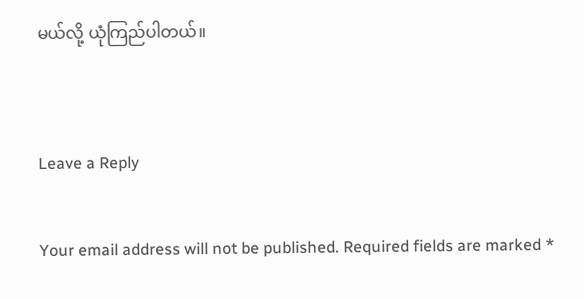မယ်လို့ ယုံကြည်ပါတယ်။


Leave a Reply

Your email address will not be published. Required fields are marked *